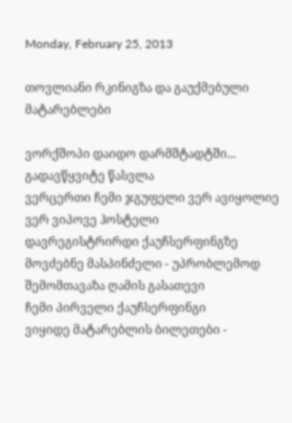Monday, February 25, 2013

თოვლიანი რკინიგზა და გაუქმებული მატარებლები

ვორქშოპი დაიდო დარმშტადტში...
გადავწყვიტე წასვლა
ვერცერთი ჩემი ჯგუფელი ვერ ავიყოლიე
ვერ ვიპოვე ჰოსტელი
დავრეგისტრირდი ქაუჩსერფინგზე
მოვძებნე მასპინძელი - უპრობლემოდ შემომთავაზა ღამის გასათევი
ჩემი პირველი ქაუჩსერფინგი
ვიყიდე მატარებლის ბილეთები -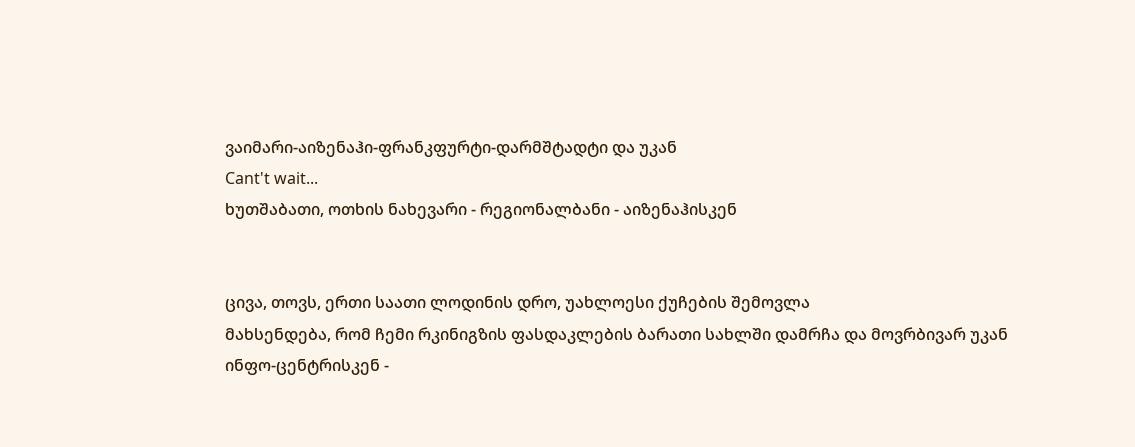ვაიმარი-აიზენაჰი-ფრანკფურტი-დარმშტადტი და უკან
Cant't wait...
ხუთშაბათი, ოთხის ნახევარი - რეგიონალბანი - აიზენაჰისკენ


ცივა, თოვს, ერთი საათი ლოდინის დრო, უახლოესი ქუჩების შემოვლა
მახსენდება, რომ ჩემი რკინიგზის ფასდაკლების ბარათი სახლში დამრჩა და მოვრბივარ უკან ინფო-ცენტრისკენ -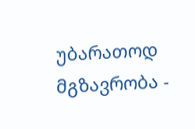უბარათოდ მგზავრობა -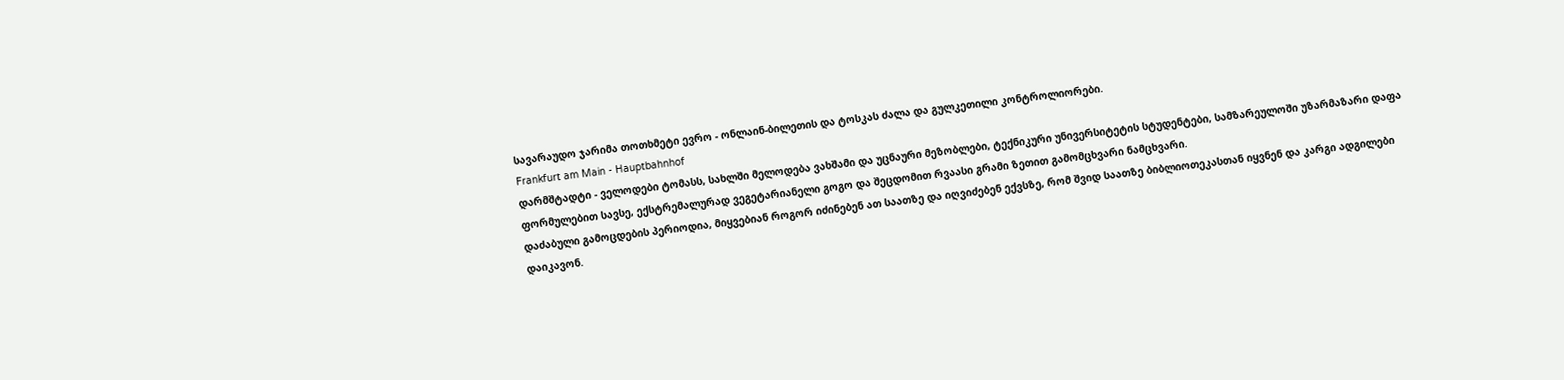სავარაუდო ჯარიმა თოთხმეტი ევრო - ონლაინ-ბილეთის და ტოსკას ძალა და გულკეთილი კონტროლიორები.
Frankfurt am Main - Hauptbahnhof
დარმშტადტი - ველოდები ტომასს, სახლში მელოდება ვახშამი და უცნაური მეზობლები, ტექნიკური უნივერსიტეტის სტუდენტები, სამზარეულოში უზარმაზარი დაფა ფორმულებით სავსე, ექსტრემალურად ვეგეტარიანელი გოგო და შეცდომით რვაასი გრამი ზეთით გამომცხვარი ნამცხვარი.
დაძაბული გამოცდების პერიოდია, მიყვებიან როგორ იძინებენ ათ საათზე და იღვიძებენ ექვსზე, რომ შვიდ საათზე ბიბლიოთეკასთან იყვნენ და კარგი ადგილები დაიკავონ.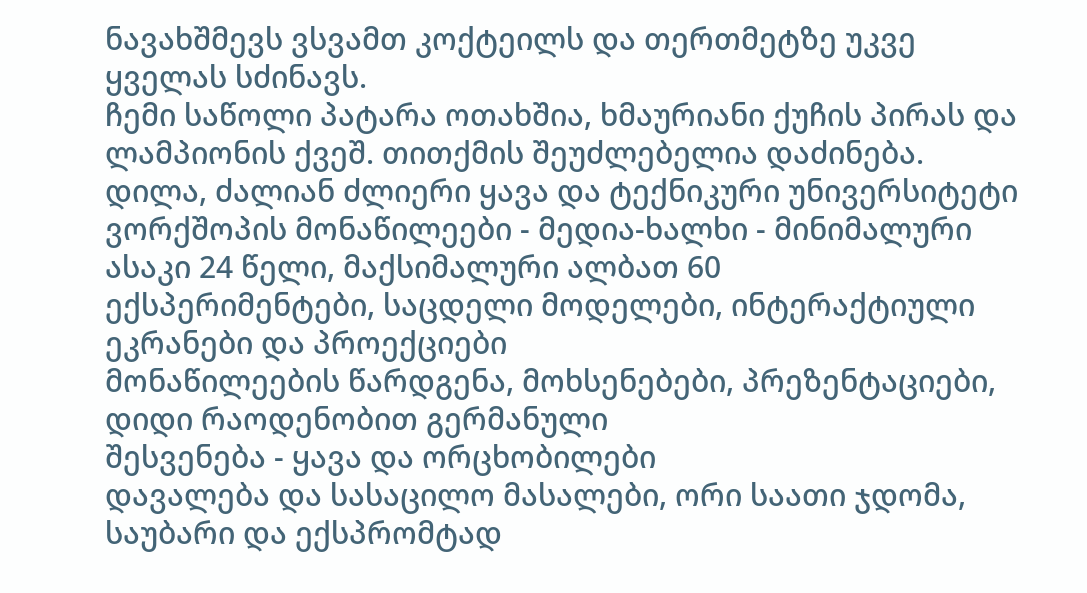ნავახშმევს ვსვამთ კოქტეილს და თერთმეტზე უკვე ყველას სძინავს.
ჩემი საწოლი პატარა ოთახშია, ხმაურიანი ქუჩის პირას და ლამპიონის ქვეშ. თითქმის შეუძლებელია დაძინება.
დილა, ძალიან ძლიერი ყავა და ტექნიკური უნივერსიტეტი
ვორქშოპის მონაწილეები - მედია-ხალხი - მინიმალური ასაკი 24 წელი, მაქსიმალური ალბათ 60
ექსპერიმენტები, საცდელი მოდელები, ინტერაქტიული ეკრანები და პროექციები
მონაწილეების წარდგენა, მოხსენებები, პრეზენტაციები, დიდი რაოდენობით გერმანული
შესვენება - ყავა და ორცხობილები
დავალება და სასაცილო მასალები, ორი საათი ჯდომა, საუბარი და ექსპრომტად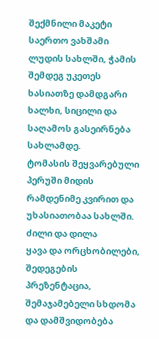შექმნილი მაკეტი
საერთო ვახშამი ლუდის სახლში, ჭამის შემდეგ უკეთეს ხასიათზე დამდგარი ხალხი, სიცილი და საღამოს გასეირნება სახლამდე.
ტომასის შეყვარებული პერუში მიდის რამდენიმე კვირით და უხასიათობაა სახლში.
ძილი და დილა
ყავა და ორცხობილები, შედეგების პრეზენტაცია, შემაჯამებელი სხდომა და დამშვიდობება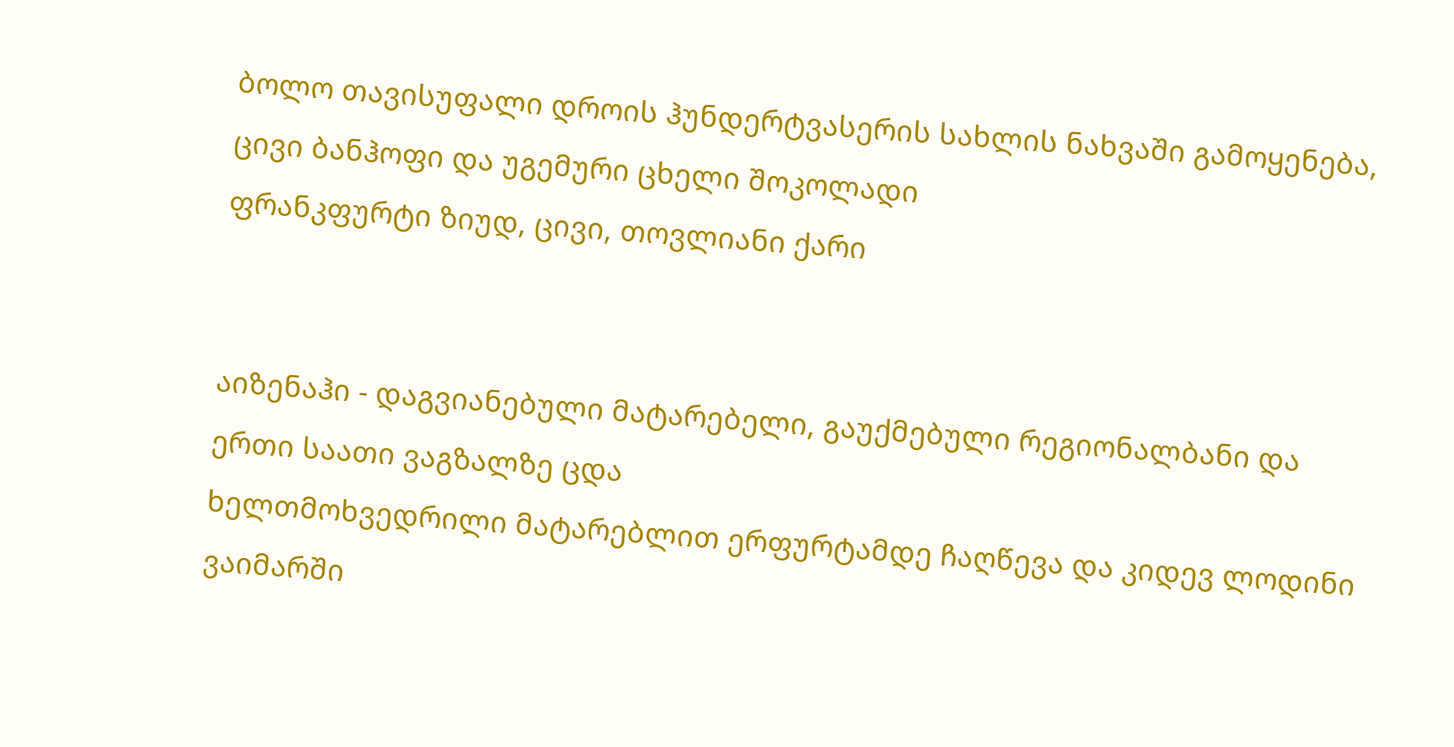ბოლო თავისუფალი დროის ჰუნდერტვასერის სახლის ნახვაში გამოყენება, ცივი ბანჰოფი და უგემური ცხელი შოკოლადი
ფრანკფურტი ზიუდ, ცივი, თოვლიანი ქარი


აიზენაჰი - დაგვიანებული მატარებელი, გაუქმებული რეგიონალბანი და ერთი საათი ვაგზალზე ცდა
ხელთმოხვედრილი მატარებლით ერფურტამდე ჩაღწევა და კიდევ ლოდინი
ვაიმარში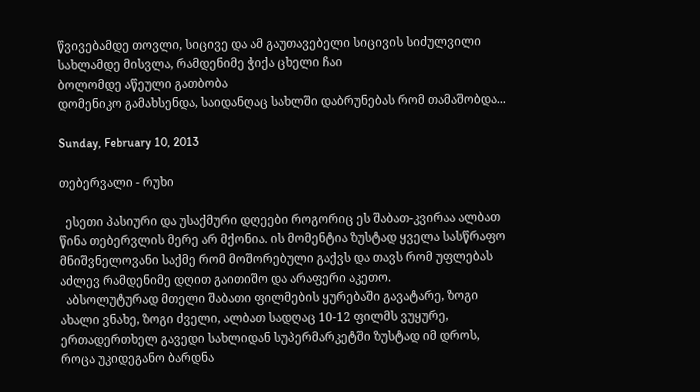წვივებამდე თოვლი, სიცივე და ამ გაუთავებელი სიცივის სიძულვილი
სახლამდე მისვლა, რამდენიმე ჭიქა ცხელი ჩაი
ბოლომდე აწეული გათბობა
დომენიკო გამახსენდა, საიდანღაც სახლში დაბრუნებას რომ თამაშობდა...

Sunday, February 10, 2013

თებერვალი - რუხი

  ესეთი პასიური და უსაქმური დღეები როგორიც ეს შაბათ-კვირაა ალბათ წინა თებერვლის მერე არ მქონია. ის მომენტია ზუსტად ყველა სასწრაფო მნიშვნელოვანი საქმე რომ მოშორებული გაქვს და თავს რომ უფლებას აძლევ რამდენიმე დღით გაითიშო და არაფერი აკეთო.
  აბსოლუტურად მთელი შაბათი ფილმების ყურებაში გავატარე, ზოგი ახალი ვნახე, ზოგი ძველი, ალბათ სადღაც 10-12 ფილმს ვუყურე, ერთადერთხელ გავედი სახლიდან სუპერმარკეტში ზუსტად იმ დროს, როცა უკიდეგანო ბარდნა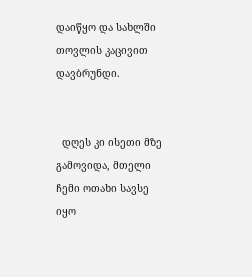დაიწყო და სახლში თოვლის კაცივით დავბრუნდი.


  დღეს კი ისეთი მზე გამოვიდა, მთელი ჩემი ოთახი სავსე იყო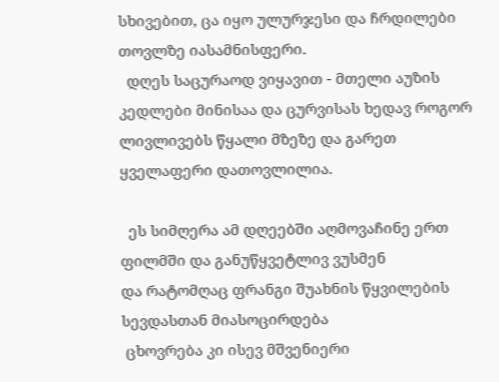სხივებით, ცა იყო ულურჯესი და ჩრდილები თოვლზე იასამნისფერი.
  დღეს საცურაოდ ვიყავით - მთელი აუზის კედლები მინისაა და ცურვისას ხედავ როგორ ლივლივებს წყალი მზეზე და გარეთ ყველაფერი დათოვლილია.

  ეს სიმღერა ამ დღეებში აღმოვაჩინე ერთ ფილმში და განუწყვეტლივ ვუსმენ
და რატომღაც ფრანგი შუახნის წყვილების სევდასთან მიასოცირდება
 ცხოვრება კი ისევ მშვენიერი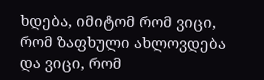ხდება, იმიტომ რომ ვიცი, რომ ზაფხული ახლოვდება და ვიცი, რომ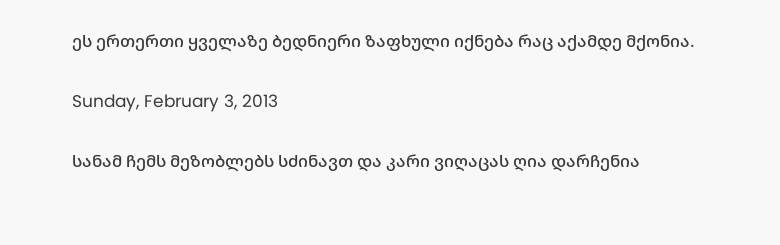ეს ერთერთი ყველაზე ბედნიერი ზაფხული იქნება რაც აქამდე მქონია.

Sunday, February 3, 2013

სანამ ჩემს მეზობლებს სძინავთ და კარი ვიღაცას ღია დარჩენია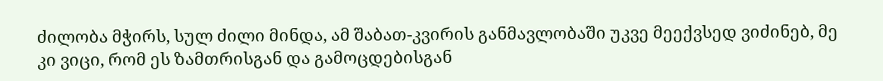ძილობა მჭირს, სულ ძილი მინდა, ამ შაბათ-კვირის განმავლობაში უკვე მეექვსედ ვიძინებ, მე კი ვიცი, რომ ეს ზამთრისგან და გამოცდებისგან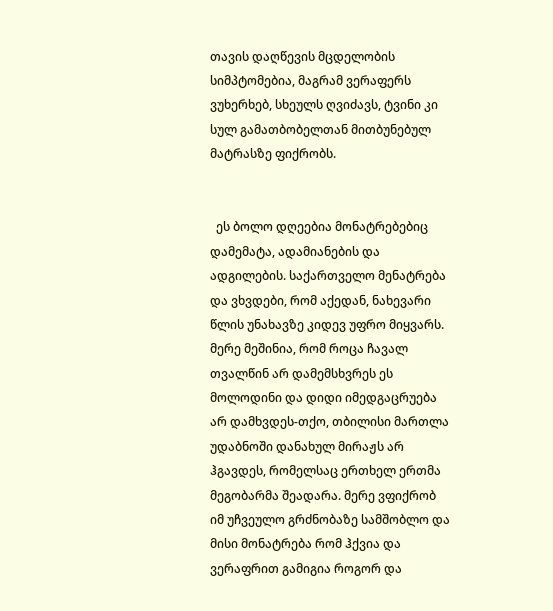თავის დაღწევის მცდელობის სიმპტომებია, მაგრამ ვერაფერს ვუხერხებ, სხეულს ღვიძავს, ტვინი კი სულ გამათბობელთან მითბუნებულ მატრასზე ფიქრობს.


  ეს ბოლო დღეებია მონატრებებიც დამემატა, ადამიანების და ადგილების. საქართველო მენატრება და ვხვდები, რომ აქედან, ნახევარი წლის უნახავზე კიდევ უფრო მიყვარს. მერე მეშინია, რომ როცა ჩავალ თვალწინ არ დამემსხვრეს ეს მოლოდინი და დიდი იმედგაცრუება არ დამხვდეს-თქო, თბილისი მართლა უდაბნოში დანახულ მირაჟს არ ჰგავდეს, რომელსაც ერთხელ ერთმა მეგობარმა შეადარა. მერე ვფიქრობ იმ უჩვეულო გრძნობაზე სამშობლო და მისი მონატრება რომ ჰქვია და ვერაფრით გამიგია როგორ და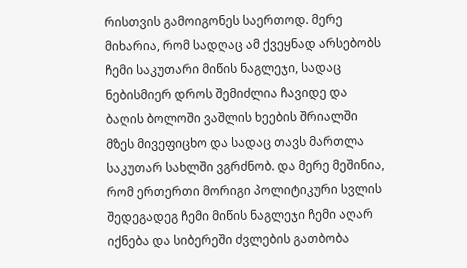რისთვის გამოიგონეს საერთოდ. მერე მიხარია, რომ სადღაც ამ ქვეყნად არსებობს ჩემი საკუთარი მიწის ნაგლეჯი, სადაც ნებისმიერ დროს შემიძლია ჩავიდე და ბაღის ბოლოში ვაშლის ხეების შრიალში მზეს მივეფიცხო და სადაც თავს მართლა საკუთარ სახლში ვგრძნობ. და მერე მეშინია, რომ ერთერთი მორიგი პოლიტიკური სვლის შედეგადეგ ჩემი მიწის ნაგლეჯი ჩემი აღარ იქნება და სიბერეში ძვლების გათბობა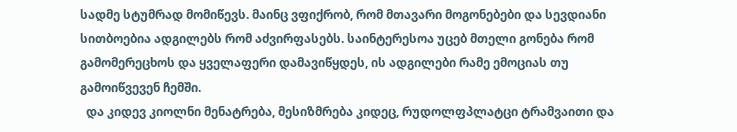სადმე სტუმრად მომიწევს. მაინც ვფიქრობ, რომ მთავარი მოგონებები და სევდიანი სითბოებია ადგილებს რომ აძვირფასებს. საინტერესოა უცებ მთელი გონება რომ გამომერეცხოს და ყველაფერი დამავიწყდეს, ის ადგილები რამე ემოციას თუ გამოიწვევენ ჩემში.
  და კიდევ კიოლნი მენატრება, მესიზმრება კიდეც, რუდოლფპლატცი ტრამვაითი და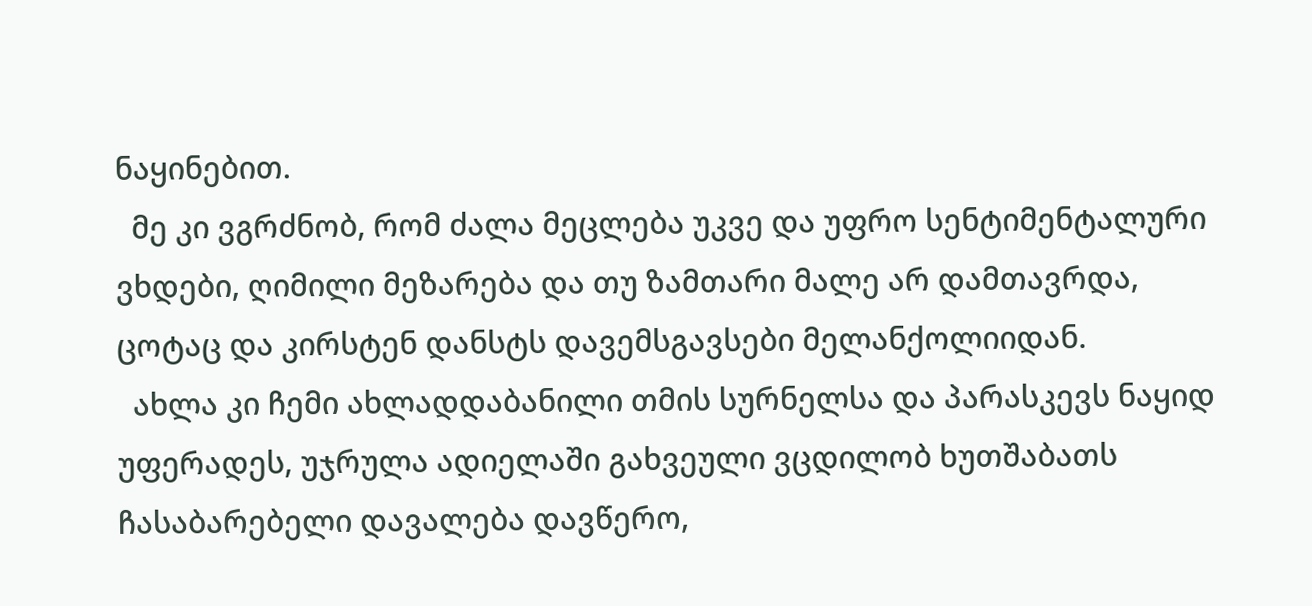ნაყინებით.
  მე კი ვგრძნობ, რომ ძალა მეცლება უკვე და უფრო სენტიმენტალური ვხდები, ღიმილი მეზარება და თუ ზამთარი მალე არ დამთავრდა, ცოტაც და კირსტენ დანსტს დავემსგავსები მელანქოლიიდან.
  ახლა კი ჩემი ახლადდაბანილი თმის სურნელსა და პარასკევს ნაყიდ უფერადეს, უჯრულა ადიელაში გახვეული ვცდილობ ხუთშაბათს ჩასაბარებელი დავალება დავწერო,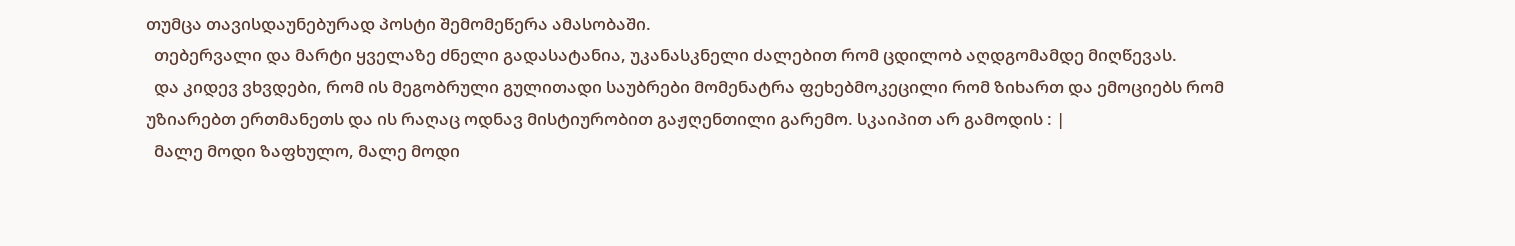თუმცა თავისდაუნებურად პოსტი შემომეწერა ამასობაში.
  თებერვალი და მარტი ყველაზე ძნელი გადასატანია, უკანასკნელი ძალებით რომ ცდილობ აღდგომამდე მიღწევას.
  და კიდევ ვხვდები, რომ ის მეგობრული გულითადი საუბრები მომენატრა ფეხებმოკეცილი რომ ზიხართ და ემოციებს რომ უზიარებთ ერთმანეთს და ის რაღაც ოდნავ მისტიურობით გაჟღენთილი გარემო. სკაიპით არ გამოდის : |
  მალე მოდი ზაფხულო, მალე მოდი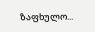ზაფხულო...